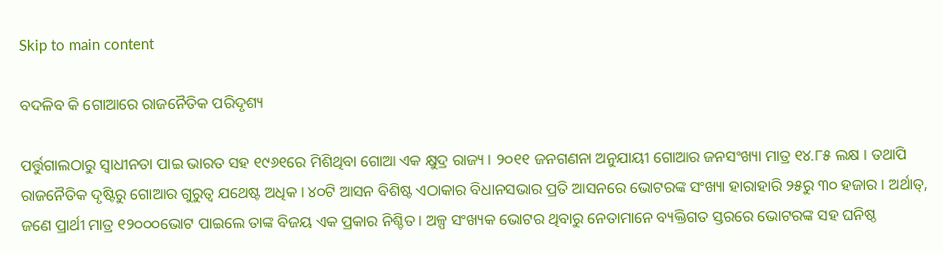Skip to main content

ବଦଳିବ କି ଗୋଆରେ ରାଜନୈତିକ ପରିଦୃଶ୍ୟ

ପର୍ତ୍ତୁଗାଲଠାରୁ ସ୍ୱାଧୀନତା ପାଇ ଭାରତ ସହ ୧୯୬୧ରେ ମିଶିଥିବା ଗୋଆ ଏକ କ୍ଷୁଦ୍ର ରାଜ୍ୟ । ୨୦୧୧ ଜନଗଣନା ଅନୁଯାୟୀ ଗୋଆର ଜନସଂଖ୍ୟା ମାତ୍ର ୧୪.୮୫ ଲକ୍ଷ । ତଥାପି ରାଜନୈତିକ ଦୃଷ୍ଟିରୁ ଗୋଆର ଗୁରୁତ୍ୱ ଯଥେଷ୍ଟ ଅଧିକ । ୪୦ଟି ଆସନ ବିଶିଷ୍ଟ ଏଠାକାର ବିଧାନସଭାର ପ୍ରତି ଆସନରେ ଭୋଟରଙ୍କ ସଂଖ୍ୟା ହାରାହାରି ୨୫ରୁ ୩୦ ହଜାର । ଅର୍ଥାତ୍, ଜଣେ ପ୍ରାର୍ଥୀ ମାତ୍ର ୧୨୦୦୦ଭୋଟ ପାଇଲେ ତାଙ୍କ ବିଜୟ ଏକ ପ୍ରକାର ନିଶ୍ଚିତ । ଅଳ୍ପ ସଂଖ୍ୟକ ଭୋଟର ଥିବାରୁ ନେତାମାନେ ବ୍ୟକ୍ତିଗତ ସ୍ତରରେ ଭୋଟରଙ୍କ ସହ ଘନିଷ୍ଠ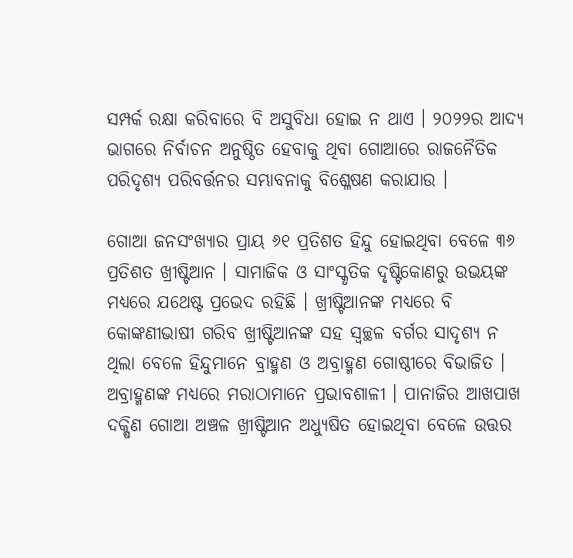ସମ୍ପର୍କ ରକ୍ଷା କରିବାରେ ବି ଅସୁବିଧା ହୋଇ ନ ଥାଏ । ୨୦୨୨ର ଆଦ୍ୟ ଭାଗରେ ନିର୍ବାଚନ ଅନୁଷ୍ଠିତ ହେବାକୁ ଥିବା ଗୋଆରେ ରାଜନୈତିକ ପରିଦୃଶ୍ୟ ପରିବର୍ତ୍ତନର ସମ୍ଭାବନାକୁ ବିଶ୍ଳେଷଣ କରାଯାଉ ।

ଗୋଆ ଜନସଂଖ୍ୟାର ପ୍ରାୟ ୬୧ ପ୍ରତିଶତ ହିନ୍ଦୁ ହୋଇଥିବା ବେଳେ ୩୬ ପ୍ରତିଶତ ଖ୍ରୀଷ୍ଟିଆନ । ସାମାଜିକ ଓ ସାଂସ୍କୃତିକ ଦୃଷ୍ଟିକୋଣରୁ ଉଭୟଙ୍କ ମଧ୍ୟରେ ଯଥେଷ୍ଟ ପ୍ରଭେଦ ରହିଛି । ଖ୍ରୀଷ୍ଟିଆନଙ୍କ ମଧ୍ୟରେ ବି କୋଙ୍କଣୀଭାଷୀ ଗରିବ ଖ୍ରୀଷ୍ଟିଆନଙ୍କ ସହ ସ୍ୱଚ୍ଛଳ ବର୍ଗର ସାଦୃଶ୍ୟ ନ ଥିଲା ବେଳେ ହିନ୍ଦୁମାନେ ବ୍ରାହ୍ମଣ ଓ ଅବ୍ରାହ୍ମଣ ଗୋଷ୍ଠୀରେ ବିଭାଜିତ । ଅବ୍ରାହ୍ମଣଙ୍କ ମଧ୍ୟରେ ମରାଠାମାନେ ପ୍ରଭାବଶାଳୀ । ପାନାଜିର ଆଖପାଖ ଦକ୍ଷିଣ ଗୋଆ ଅଞ୍ଚଳ ଖ୍ରୀଷ୍ଟିଆନ ଅଧ୍ୟୁଷିତ ହୋଇଥିବା ବେଳେ ଉତ୍ତର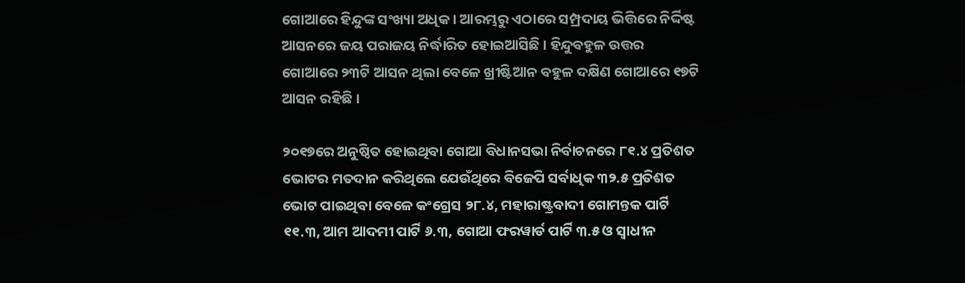ଗୋଆରେ ହିନ୍ଦୁଙ୍କ ସଂଖ୍ୟା ଅଧିକ । ଆରମ୍ଭରୁ ଏଠାରେ ସମ୍ପ୍ରଦାୟ ଭିତ୍ତିରେ ନିର୍ଦ୍ଦିଷ୍ଟ ଆସନରେ ଜୟ ପରାଜୟ ନିର୍ଦ୍ଧାରିତ ହୋଇଆସିଛି । ହିନ୍ଦୁବହୁଳ ଉତ୍ତର ଗୋଆରେ ୨୩ଟି ଆସନ ଥିଲା ବେଳେ ଖ୍ରୀଷ୍ଟିଆନ ବହୁଳ ଦକ୍ଷିଣ ଗୋଆରେ ୧୭ଟି ଆସନ ରହିଛି ।

୨୦୧୭ରେ ଅନୁଷ୍ଠିତ ହୋଇଥିବା ଗୋଆ ବିଧାନସଭା ନିର୍ବାଚନରେ ୮୧.୪ ପ୍ରତିଶତ ଭୋଟର ମତଦାନ କରିଥିଲେ ଯେଉଁଥିରେ ବିଜେପି ସର୍ବାଧିକ ୩୨.୫ ପ୍ରତିଶତ ଭୋଟ ପାଇଥିବା ବେଳେ କଂଗ୍ରେସ ୨୮.୪, ମହାରାଷ୍ଟ୍ରବାଦୀ ଗୋମନ୍ତକ ପାର୍ଟି ୧୧.୩, ଆମ ଆଦମୀ ପାର୍ଟି ୬.୩, ଗୋଆ ଫରୱାର୍ଡ ପାର୍ଟି ୩.୫ ଓ ସ୍ୱାଧୀନ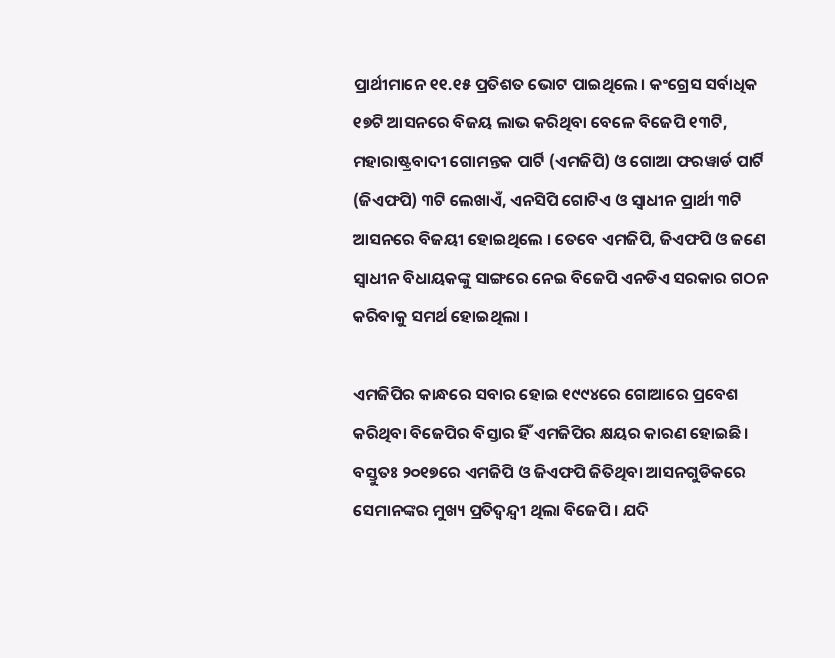ପ୍ରାର୍ଥୀମାନେ ୧୧.୧୫ ପ୍ରତିଶତ ଭୋଟ ପାଇଥିଲେ । କଂଗ୍ରେସ ସର୍ବାଧିକ ୧୭ଟି ଆସନରେ ବିଜୟ ଲାଭ କରିଥିବା ବେଳେ ବିଜେପି ୧୩ଟି, ମହାରାଷ୍ଟ୍ରବାଦୀ ଗୋମନ୍ତକ ପାର୍ଟି (ଏମଜିପି) ଓ ଗୋଆ ଫରୱାର୍ଡ ପାର୍ଟି (ଜିଏଫପି) ୩ଟି ଲେଖାଏଁ, ଏନସିପି ଗୋଟିଏ ଓ ସ୍ୱାଧୀନ ପ୍ରାର୍ଥୀ ୩ଟି ଆସନରେ ବିଜୟୀ ହୋଇଥିଲେ । ତେବେ ଏମଜିପି, ଜିଏଫପି ଓ ଜଣେ ସ୍ୱାଧୀନ ବିଧାୟକଙ୍କୁ ସାଙ୍ଗରେ ନେଇ ବିଜେପି ଏନଡିଏ ସରକାର ଗଠନ କରିବାକୁ ସମର୍ଥ ହୋଇଥିଲା ।

ଏମଜିପିର କାନ୍ଧରେ ସବାର ହୋଇ ୧୯୯୪ରେ ଗୋଆରେ ପ୍ରବେଶ କରିଥିବା ବିଜେପିର ବିସ୍ତାର ହିଁ ଏମଜିପିର କ୍ଷୟର କାରଣ ହୋଇଛି । ବସ୍ତୁତଃ ୨୦୧୭ରେ ଏମଜିପି ଓ ଜିଏଫପି ଜିତିଥିବା ଆସନଗୁଡିକରେ ସେମାନଙ୍କର ମୁଖ୍ୟ ପ୍ରତିଦ୍ୱନ୍ଦ୍ୱୀ ଥିଲା ବିଜେପି । ଯଦି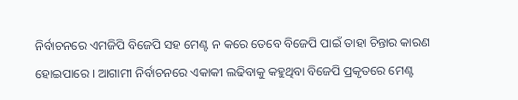ନିର୍ବାଚନରେ ଏମଜିପି ବିଜେପି ସହ ମେଣ୍ଟ ନ କରେ ତେବେ ବିଜେପି ପାଇଁ ତାହା ଚିନ୍ତାର କାରଣ ହୋଇପାରେ । ଆଗାମୀ ନିର୍ବାଚନରେ ଏକାକୀ ଲଢିବାକୁ କହୁଥିବା ବିଜେପି ପ୍ରକୃତରେ ମେଣ୍ଟ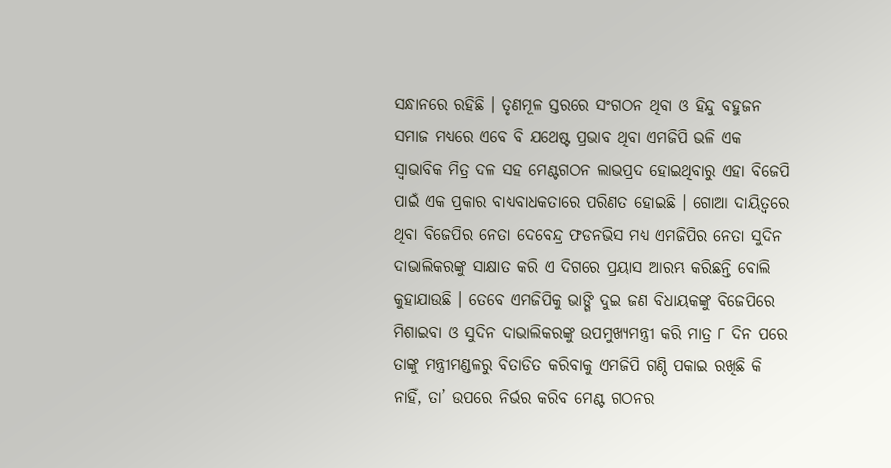ସନ୍ଧାନରେ ରହିଛି । ତୃଣମୂଳ ସ୍ତରରେ ସଂଗଠନ ଥିବା ଓ ହିନ୍ଦୁ ବହୁଜନ ସମାଜ ମଧ୍ୟରେ ଏବେ ବି ଯଥେଷ୍ଟ ପ୍ରଭାବ ଥିବା ଏମଜିପି ଭଳି ଏକ ସ୍ୱାଭାବିକ ମିତ୍ର ଦଳ ସହ ମେଣ୍ଟଗଠନ ଲାଭପ୍ରଦ ହୋଇଥିବାରୁ ଏହା ବିଜେପି ପାଇଁ ଏକ ପ୍ରକାର ବାଧ୍ୟବାଧକତାରେ ପରିଣତ ହୋଇଛି । ଗୋଆ ଦାୟିତ୍ୱରେ ଥିବା ବିଜେପିର ନେତା ଦେବେନ୍ଦ୍ର ଫଡନଭିସ ମଧ୍ୟ ଏମଜିପିର ନେତା ସୁଦିନ ଦାଭାଲିକରଙ୍କୁ ସାକ୍ଷାତ କରି ଏ ଦିଗରେ ପ୍ରୟାସ ଆରମ୍ଭ କରିଛନ୍ତି ବୋଲି କୁହାଯାଉଛି । ତେବେ ଏମଜିପିକୁ ଭାଙ୍ଗି ଦୁଇ ଜଣ ବିଧାୟକଙ୍କୁ ବିଜେପିରେ ମିଶାଇବା ଓ ସୁଦିନ ଦାଭାଲିକରଙ୍କୁ ଉପମୁଖ୍ୟମନ୍ତ୍ରୀ କରି ମାତ୍ର ୮ ଦିନ ପରେ ତାଙ୍କୁ ମନ୍ତ୍ରୀମଣ୍ଡଳରୁ ବିତାଡିତ କରିବାକୁ ଏମଜିପି ଗଣ୍ଠି ପକାଇ ରଖିଛି କି ନାହିଁ, ତା’ ଉପରେ ନିର୍ଭର କରିବ ମେଣ୍ଟ ଗଠନର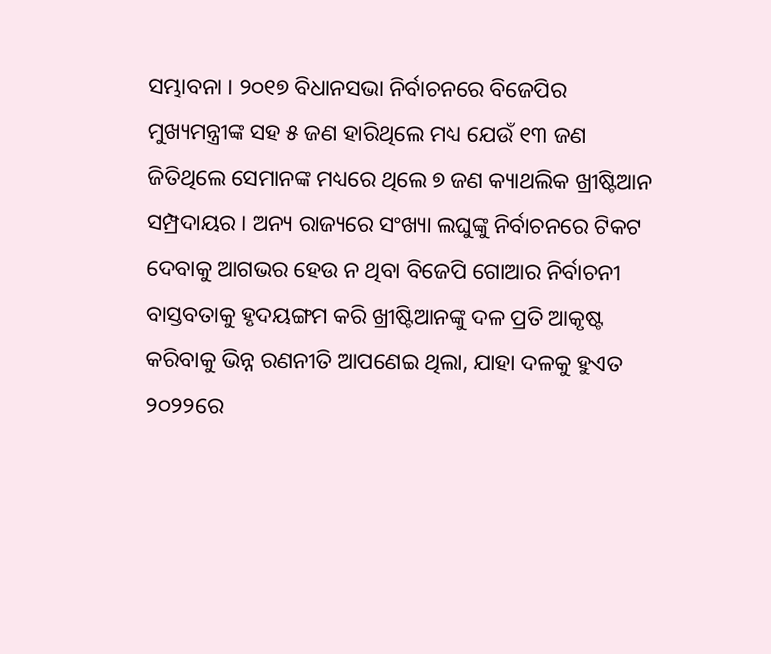ସମ୍ଭାବନା । ୨୦୧୭ ବିଧାନସଭା ନିର୍ବାଚନରେ ବିଜେପିର ମୁଖ୍ୟମନ୍ତ୍ରୀଙ୍କ ସହ ୫ ଜଣ ହାରିଥିଲେ ମଧ୍ୟ ଯେଉଁ ୧୩ ଜଣ ଜିତିଥିଲେ ସେମାନଙ୍କ ମଧ୍ୟରେ ଥିଲେ ୭ ଜଣ କ୍ୟାଥଲିକ ଖ୍ରୀଷ୍ଟିଆନ ସମ୍ପ୍ରଦାୟର । ଅନ୍ୟ ରାଜ୍ୟରେ ସଂଖ୍ୟା ଲଘୁଙ୍କୁ ନିର୍ବାଚନରେ ଟିକଟ ଦେବାକୁ ଆଗଭର ହେଉ ନ ଥିବା ବିଜେପି ଗୋଆର ନିର୍ବାଚନୀ ବାସ୍ତବତାକୁ ହୃଦୟଙ୍ଗମ କରି ଖ୍ରୀଷ୍ଟିଆନଙ୍କୁ ଦଳ ପ୍ରତି ଆକୃଷ୍ଟ କରିବାକୁ ଭିନ୍ନ ରଣନୀତି ଆପଣେଇ ଥିଲା, ଯାହା ଦଳକୁ ହୁଏତ ୨୦୨୨ରେ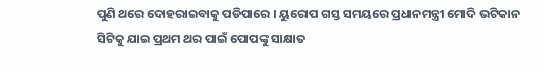ପୁଣି ଥରେ ଦୋହରାଇବାକୁ ପଡିପାରେ । ୟୁରୋପ ଗସ୍ତ ସମୟରେ ପ୍ରଧାନମନ୍ତ୍ରୀ ମୋଦି ଭଟିକାନ ସିଟିକୁ ଯାଇ ପ୍ରଥମ ଥର ପାଇଁ ପୋପଙ୍କୁ ସାକ୍ଷାତ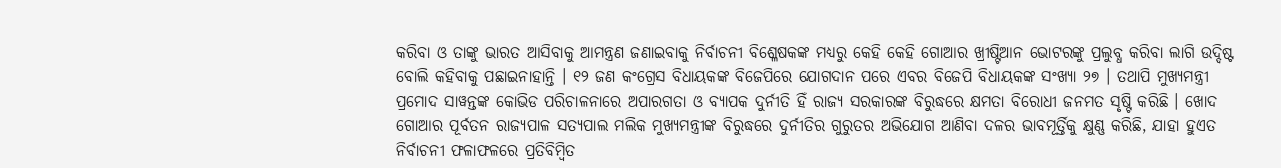କରିବା ଓ ତାଙ୍କୁ ଭାରତ ଆସିବାକୁ ଆମନ୍ତ୍ରଣ ଜଣାଇବାକୁ ନିର୍ବାଚନୀ ବିଶ୍ଳେଷକଙ୍କ ମଧ୍ୟରୁ କେହି କେହି ଗୋଆର ଖ୍ରୀଷ୍ଟିଆନ ଭୋଟରଙ୍କୁ ପ୍ରଲୁବ୍ଧ କରିବା ଲାଗି ଉଦ୍ଦିଷ୍ଟ ବୋଲି କହିବାକୁ ପଛାଇନାହାନ୍ତି । ୧୨ ଜଣ କଂଗ୍ରେସ ବିଧାୟକଙ୍କ ବିଜେପିରେ ଯୋଗଦାନ ପରେ ଏବର ବିଜେପି ବିଧାୟକଙ୍କ ସଂଖ୍ୟା ୨୭ । ତଥାପି ମୁଖ୍ୟମନ୍ତ୍ରୀ ପ୍ରମୋଦ ସାୱନ୍ତଙ୍କ କୋଭିଡ ପରିଚାଳନାରେ ଅପାରଗତା ଓ ବ୍ୟାପକ ଦୁର୍ନୀତି ହିଁ ରାଜ୍ୟ ସରକାରଙ୍କ ବିରୁଦ୍ଧରେ କ୍ଷମତା ବିରୋଧୀ ଜନମତ ସୃଷ୍ଟି କରିଛି । ଖୋଦ ଗୋଆର ପୂର୍ବତନ ରାଜ୍ୟପାଳ ସତ୍ୟପାଲ ମଲିକ ମୁଖ୍ୟମନ୍ତ୍ରୀଙ୍କ ବିରୁଦ୍ଧରେ ଦୁର୍ନୀତିର ଗୁରୁତର ଅଭିଯୋଗ ଆଣିବା ଦଳର ଭାବମୂର୍ତ୍ତିକୁ କ୍ଷୁଣ୍ଣ କରିଛି, ଯାହା ହୁଏତ ନିର୍ବାଚନୀ ଫଳାଫଳରେ ପ୍ରତିବିମ୍ୱିତ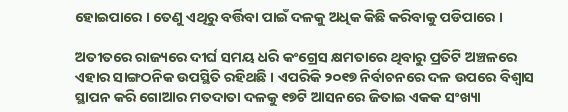ହୋଇପାରେ । ତେଣୁ ଏଥିରୁ ବର୍ତ୍ତିବା ପାଇଁ ଦଳକୁ ଅଧିକ କିଛି କରିବାକୁ ପଡିପାରେ ।

ଅତୀତରେ ରାଜ୍ୟରେ ଦୀର୍ଘ ସମୟ ଧରି କଂଗ୍ରେସ କ୍ଷମତାରେ ଥିବାରୁ ପ୍ରତିଟି ଅଞ୍ଚଳରେ ଏହାର ସାଙ୍ଗଠନିକ ଉପସ୍ଥିତି ରହିଥଛି । ଏପରିକି ୨୦୧୭ ନିର୍ବାଚନରେ ଦଳ ଉପରେ ବିଶ୍ୱାସ ସ୍ଥାପନ କରି ଗୋଆର ମତଦାତା ଦଳକୁ ୧୭ଟି ଆସନରେ ଜିତାଇ ଏକକ ସଂଖ୍ୟା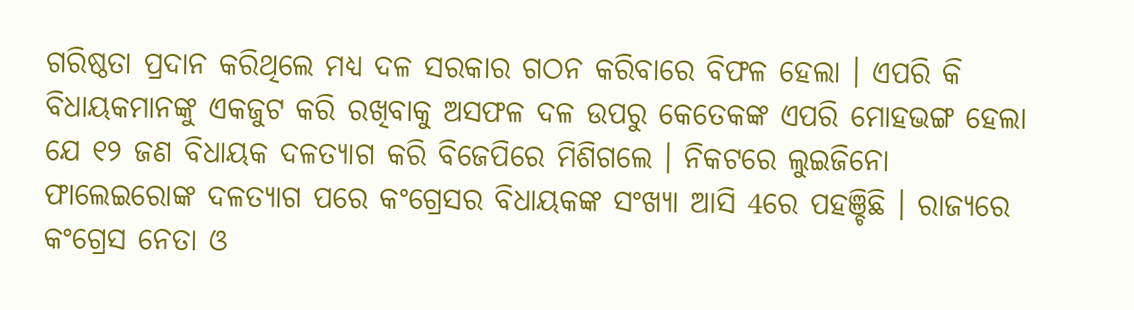ଗରିଷ୍ଠତା ପ୍ରଦାନ କରିଥିଲେ ମଧ୍ୟ ଦଳ ସରକାର ଗଠନ କରିବାରେ ବିଫଳ ହେଲା । ଏପରି କି ବିଧାୟକମାନଙ୍କୁ ଏକଜୁଟ କରି ରଖିବାକୁ ଅସଫଳ ଦଳ ଉପରୁ କେତେକଙ୍କ ଏପରି ମୋହଭଙ୍ଗ ହେଲା ଯେ ୧୨ ଜଣ ବିଧାୟକ ଦଳତ୍ୟାଗ କରି ବିଜେପିରେ ମିଶିଗଲେ । ନିକଟରେ ଲୁଇଜିନୋ ଫାଲେଇରୋଙ୍କ ଦଳତ୍ୟାଗ ପରେ କଂଗ୍ରେସର ବିଧାୟକଙ୍କ ସଂଖ୍ୟା ଆସି 4ରେ ପହଞ୍ଚିଛି । ରାଜ୍ୟରେ କଂଗ୍ରେସ ନେତା ଓ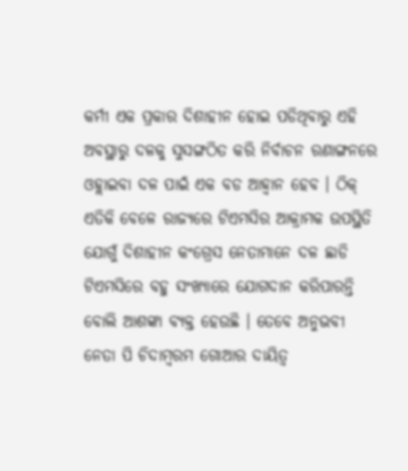କର୍ମୀ ଏକ ପ୍ରକାର ଦିଶାହୀନ ହୋଇ ପଡିଥିବାରୁ ଏହି ଅବସ୍ଥାରୁ ଦଳକୁ ସୁସଙ୍ଗଠିତ କରି ନିର୍ବାଚନ ରଣାଙ୍ଗନରେ ଓହ୍ଲାଇବା ଦଳ ପାଇଁ ଏକ ବଡ ଆହ୍ୱାନ ହେବ । ଠିକ୍ ଏତିକି ବେଳେ ରାଜ୍ୟରେ ଟିଏମସିର ଆକ୍ରାମକ ଉପସ୍ଥିତି ଯୋଗୁଁ ଦିଶାହୀନ କଂଗ୍ରେସ ନେତାମାନେ ଦଳ ଛାଡି ଟିଏମସିରେ ବହୁ ସଂଖ୍ୟାରେ ଯୋଗଦାନ କରିପାରନ୍ତି ବୋଲି ଆଶଙ୍କା ବ୍ୟକ୍ତ ହେଉଛି । ତେବେ ଅନୁଭବୀ ନେତା ପି ଚିଦାମ୍ୱରମ ଗୋଆର ଦାୟିତ୍ୱ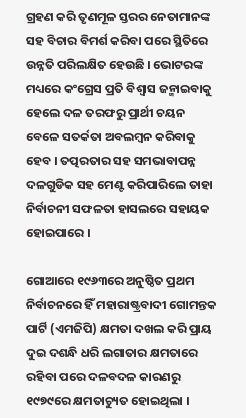ଗ୍ରହଣ କରି ତୃଣମୂଳ ସ୍ତରର ନେତାମାନଙ୍କ ସହ ବିଚାର ବିମର୍ଶ କରିବା ପରେ ସ୍ଥିତିରେ ଉନ୍ନତି ପରିଲକ୍ଷିତ ହେଉଛି । ଭୋଟରଙ୍କ ମଧ୍ୟରେ କଂଗ୍ରେସ ପ୍ରତି ବିଶ୍ୱାସ ଜନ୍ମାଇବାକୁ ହେଲେ ଦଳ ତରଫରୁ ପ୍ରାର୍ଥୀ ଚୟନ ବେଳେ ସତର୍କତା ଅବଲମ୍ୱନ କରିବାକୁ ହେବ । ତତ୍ପରତାର ସହ ସମଭାବାପନ୍ନ ଦଳଗୁଡିକ ସହ ମେଣ୍ଟ କରିପାରିଲେ ତାହା ନିର୍ବାଚନୀ ସଫଳତା ହାସଲରେ ସହାୟକ ହୋଇପାରେ ।

ଗୋଆରେ ୧୯୬୩ରେ ଅନୁଷ୍ଠିତ ପ୍ରଥମ ନିର୍ବାଚନରେ ହିଁ ମହାରାଷ୍ଟ୍ରବାଦୀ ଗୋମନ୍ତକ ପାର୍ଟି (ଏମଜିପି) କ୍ଷମତା ଦଖଲ କରି ପ୍ରାୟ ଦୁଇ ଦଶନ୍ଧି ଧରି ଲଗାତାର କ୍ଷମତାରେ ରହିବା ପରେ ଦଳବଦଳ କାରଣରୁ ୧୯୭୯ରେ କ୍ଷମତାଚ୍ୟୁତ ହୋଇଥିଲା ।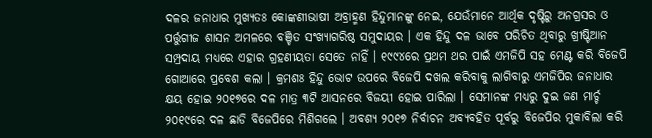ଦଳର ଜନାଧାର ମୁଖ୍ୟତଃ କୋଙ୍କଣୀଭାଷୀ ଅବ୍ରାହ୍ମଣ ହିନ୍ଦୁମାନଙ୍କୁ ନେଇ, ଯେଉଁମାନେ ଆର୍ଥିକ ଦୃଷ୍ଟିରୁ ଅନଗ୍ରସର ଓ ପର୍ତ୍ତୁଗୀଜ ଶାସନ ଅମଳରେ ବଞ୍ଚିତ ସଂଖ୍ୟାଗରିଷ୍ଠ ସମୁଦାୟର । ଏକ ହିନ୍ଦୁ ଦଳ ଭାବେ ପରିଚିତ ଥିବାରୁ ଖ୍ରୀଷ୍ଟିଆନ ସମ୍ପ୍ରଦାୟ ମଧ୍ୟରେ ଏହାର ଗ୍ରହଣୀୟତା ସେତେ ନାହିଁ । ୧୯୯୪ରେ ପ୍ରଥମ ଥର ପାଇଁ ଏମଜିପି ସହ ମେଣ୍ଟ କରି ବିଜେପି ଗୋଆରେ ପ୍ରବେଶ କଲା । କ୍ରମଶଃ ହିନ୍ଦୁ ଭୋଟ ଉପରେ ବିଜେପି ଦଖଲ କରିବାକୁ ଲାଗିବାରୁ ଏମଜିପିର ଜନାଧାର କ୍ଷୟ ହୋଇ ୨୦୧୭ରେ ଦଳ ମାତ୍ର ୩ଟି ଆସନରେ ବିଜୟୀ ହୋଇ ପାରିଲା । ସେମାନଙ୍କ ମଧ୍ୟରୁ ଦୁଇ ଜଣ ମାର୍ଚ୍ଚ ୨୦୧୯ରେ ଦଳ ଛାଡି ବିଜେପିରେ ମିଶିଗଲେ । ଅବଶ୍ୟ ୨୦୧୭ ନିର୍ବାଚନ ଅବ୍ୟବହିତ ପୂର୍ବରୁ ବିଜେପିର ମୁକାବିଲା କରି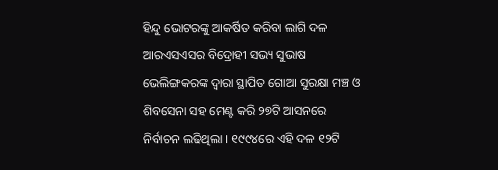ହିନ୍ଦୁ ଭୋଟରଙ୍କୁ ଆକର୍ଷିତ କରିବା ଲାଗି ଦଳ ଆରଏସଏସର ବିଦ୍ରୋହୀ ସଭ୍ୟ ସୁଭାଷ ଭେଲିଙ୍ଗକରଙ୍କ ଦ୍ୱାରା ସ୍ଥାପିତ ଗୋଆ ସୁରକ୍ଷା ମଞ୍ଚ ଓ ଶିବସେନା ସହ ମେଣ୍ଟ କରି ୨୭ଟି ଆସନରେ ନିର୍ବାଚନ ଲଢିଥିଲା । ୧୯୯୪ରେ ଏହି ଦଳ ୧୨ଟି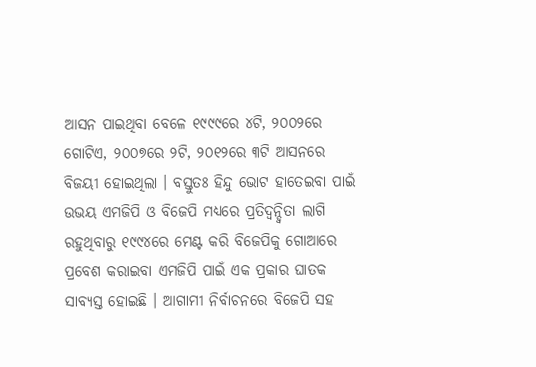ଆସନ ପାଇଥିବା ବେଳେ ୧୯୯୯ରେ ୪ଟି, ୨୦୦୨ରେ ଗୋଟିଏ, ୨୦୦୭ରେ ୨ଟି, ୨୦୧୨ରେ ୩ଟି ଆସନରେ ବିଜୟୀ ହୋଇଥିଲା । ବସ୍ତୁତଃ ହିନ୍ଦୁ ଭୋଟ ହାତେଇବା ପାଇଁ ଉଭୟ ଏମଜିପି ଓ ବିଜେପି ମଧ୍ୟରେ ପ୍ରତିଦ୍ୱନ୍ଦ୍ୱିତା ଲାଗି ରହୁଥିବାରୁ ୧୯୯୪ରେ ମେଣ୍ଟ କରି ବିଜେପିକୁ ଗୋଆରେ ପ୍ରବେଶ କରାଇବା ଏମଜିପି ପାଇଁ ଏକ ପ୍ରକାର ଘାତକ ସାବ୍ୟସ୍ତ ହୋଇଛି । ଆଗାମୀ ନିର୍ବାଚନରେ ବିଜେପି ସହ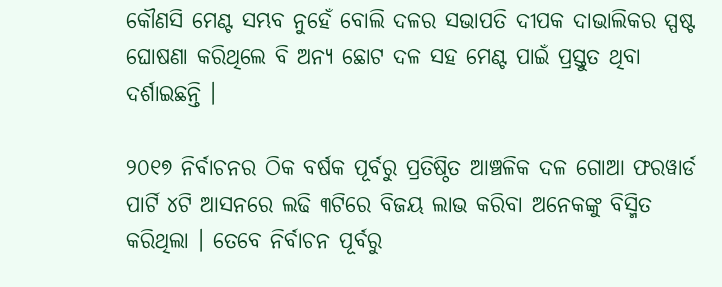କୌଣସି ମେଣ୍ଟ ସମ୍ଭବ ନୁହେଁ ବୋଲି ଦଳର ସଭାପତି ଦୀପକ ଦାଭାଲିକର ସ୍ପଷ୍ଟ ଘୋଷଣା କରିଥିଲେ ବି ଅନ୍ୟ ଛୋଟ ଦଳ ସହ ମେଣ୍ଟ ପାଇଁ ପ୍ରସ୍ତୁତ ଥିବା ଦର୍ଶାଇଛନ୍ତି ।

୨୦୧୭ ନିର୍ବାଚନର ଠିକ ବର୍ଷକ ପୂର୍ବରୁ ପ୍ରତିଷ୍ଠିତ ଆଞ୍ଚଳିକ ଦଳ ଗୋଆ ଫରୱାର୍ଡ ପାର୍ଟି ୪ଟି ଆସନରେ ଲଢି ୩ଟିରେ ବିଜୟ ଲାଭ କରିବା ଅନେକଙ୍କୁ ବିସ୍ମିତ କରିଥିଲା । ତେବେ ନିର୍ବାଚନ ପୂର୍ବରୁ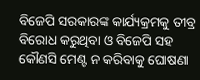ବିଜେପି ସରକାରଙ୍କ କାର୍ଯ୍ୟକ୍ରମକୁ ତୀବ୍ର ବିରୋଧ କରୁଥିବା ଓ ବିଜେପି ସହ କୌଣସି ମେଣ୍ଟ ନ କରିବାକୁ ଘୋଷଣା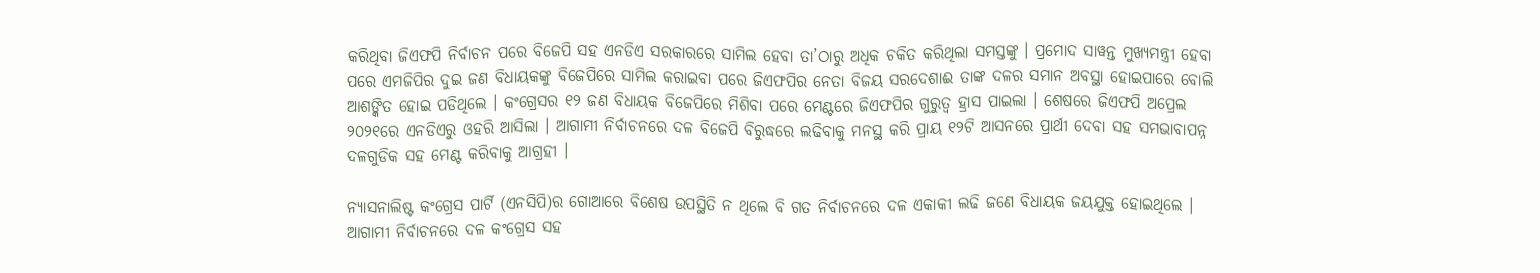କରିଥିବା ଜିଏଫପି ନିର୍ବାଚନ ପରେ ବିଜେପି ସହ ଏନଡିଏ ସରକାରରେ ସାମିଲ ହେବା ତା’ଠାରୁ ଅଧିକ ଚକିତ କରିଥିଲା ସମସ୍ତଙ୍କୁ । ପ୍ରମୋଦ ସାୱନ୍ତ ମୁଖ୍ୟମନ୍ତ୍ରୀ ହେବା ପରେ ଏମଜିପିର ଦୁଇ ଜଣ ବିଧାୟକଙ୍କୁ ବିଜେପିରେ ସାମିଲ କରାଇବା ପରେ ଜିଏଫପିର ନେତା ବିଜୟ ସରଦେଶାଈ ତାଙ୍କ ଦଳର ସମାନ ଅବସ୍ଥା ହୋଇପାରେ ବୋଲି ଆଶଙ୍କିତ ହୋଇ ପଡିଥିଲେ । କଂଗ୍ରେସର ୧୨ ଜଣ ବିଧାୟକ ବିଜେପିରେ ମିଶିବା ପରେ ମେଣ୍ଟରେ ଜିଏଫପିର ଗୁରୁତ୍ୱ ହ୍ରାସ ପାଇଲା । ଶେଷରେ ଜିଏଫପି ଅପ୍ରେଲ ୨୦୨୧ରେ ଏନଡିଏରୁ ଓହରି ଆସିଲା । ଆଗାମୀ ନିର୍ବାଚନରେ ଦଳ ବିଜେପି ବିରୁଦ୍ଧରେ ଲଢିବାକୁ ମନସ୍ଥ କରି ପ୍ରାୟ ୧୨ଟି ଆସନରେ ପ୍ରାର୍ଥୀ ଦେବା ସହ ସମଭାବାପନ୍ନ ଦଳଗୁଡିକ ସହ ମେଣ୍ଟ କରିବାକୁ ଆଗ୍ରହୀ ।

ନ୍ୟାସନାଲିଷ୍ଟ କଂଗ୍ରେସ ପାର୍ଟି (ଏନସିପି)ର ଗୋଆରେ ବିଶେଷ ଉପସ୍ଥିତି ନ ଥିଲେ ବି ଗତ ନିର୍ବାଚନରେ ଦଳ ଏକାକୀ ଲଢି ଜଣେ ବିଧାୟକ ଜୟଯୁକ୍ତ ହୋଇଥିଲେ । ଆଗାମୀ ନିର୍ବାଚନରେ ଦଳ କଂଗ୍ରେସ ସହ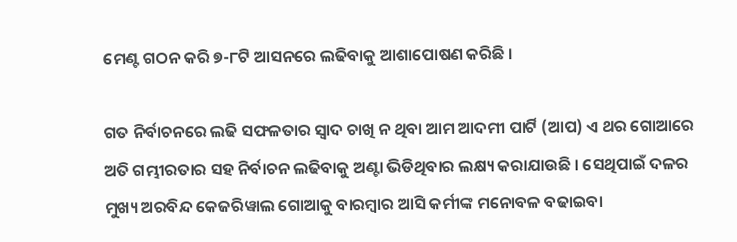ମେଣ୍ଟ ଗଠନ କରି ୭-୮ଟି ଆସନରେ ଲଢିବାକୁ ଆଶାପୋଷଣ କରିଛି ।

ଗତ ନିର୍ବାଚନରେ ଲଢି ସଫଳତାର ସ୍ୱାଦ ଚାଖି ନ ଥିବା ଆମ ଆଦମୀ ପାର୍ଟି (ଆପ) ଏ ଥର ଗୋଆରେ ଅତି ଗମ୍ଭୀରତାର ସହ ନିର୍ବାଚନ ଲଢିବାକୁ ଅଣ୍ଟା ଭିଡିଥିବାର ଲକ୍ଷ୍ୟ କରାଯାଉଛି । ସେଥିପାଇଁ ଦଳର ମୁଖ୍ୟ ଅରବିନ୍ଦ କେଜରିୱାଲ ଗୋଆକୁ ବାରମ୍ୱାର ଆସି କର୍ମୀଙ୍କ ମନୋବଳ ବଢାଇବା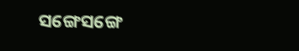ସଙ୍ଗେସଙ୍ଗେ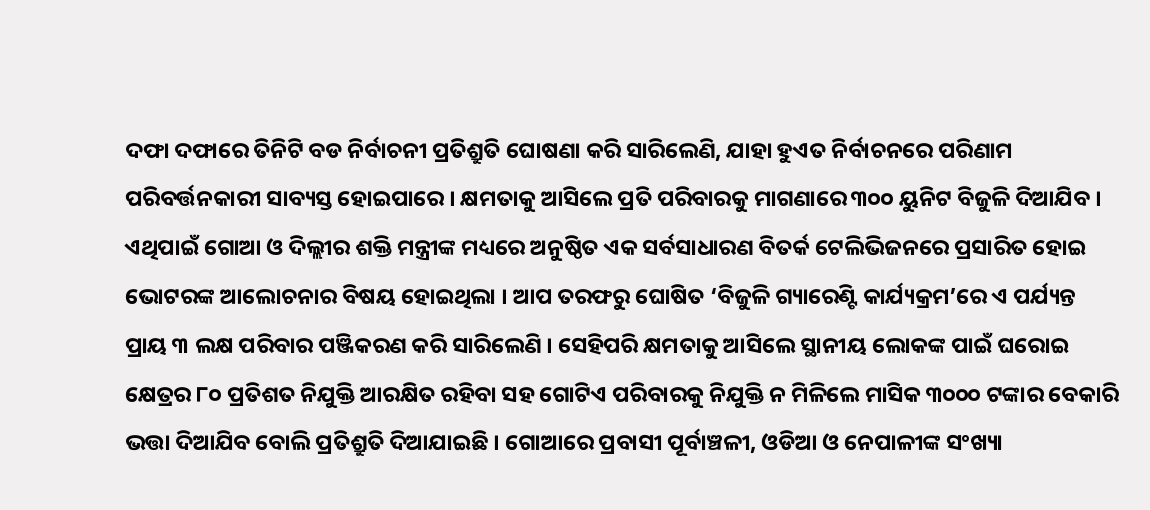ଦଫା ଦଫାରେ ତିନିଟି ବଡ ନିର୍ବାଚନୀ ପ୍ରତିଶ୍ରୁତି ଘୋଷଣା କରି ସାରିଲେଣି, ଯାହା ହୁଏତ ନିର୍ବାଚନରେ ପରିଣାମ ପରିବର୍ତ୍ତନକାରୀ ସାବ୍ୟସ୍ତ ହୋଇପାରେ । କ୍ଷମତାକୁ ଆସିଲେ ପ୍ରତି ପରିବାରକୁ ମାଗଣାରେ ୩୦୦ ୟୁନିଟ ବିଜୁଳି ଦିଆଯିବ । ଏଥିପାଇଁ ଗୋଆ ଓ ଦିଲ୍ଲୀର ଶକ୍ତି ମନ୍ତ୍ରୀଙ୍କ ମଧ୍ୟରେ ଅନୁଷ୍ଠିତ ଏକ ସର୍ବସାଧାରଣ ବିତର୍କ ଟେଲିଭିଜନରେ ପ୍ରସାରିତ ହୋଇ ଭୋଟରଙ୍କ ଆଲୋଚନାର ବିଷୟ ହୋଇଥିଲା । ଆପ ତରଫରୁ ଘୋଷିତ ‘ବିଜୁଳି ଗ୍ୟାରେଣ୍ଟି କାର୍ଯ୍ୟକ୍ରମ’ରେ ଏ ପର୍ଯ୍ୟନ୍ତ ପ୍ରାୟ ୩ ଲକ୍ଷ ପରିବାର ପଞ୍ଜିକରଣ କରି ସାରିଲେଣି । ସେହିପରି କ୍ଷମତାକୁ ଆସିଲେ ସ୍ଥାନୀୟ ଲୋକଙ୍କ ପାଇଁ ଘରୋଇ କ୍ଷେତ୍ରର ୮୦ ପ୍ରତିଶତ ନିଯୁକ୍ତି ଆରକ୍ଷିତ ରହିବା ସହ ଗୋଟିଏ ପରିବାରକୁ ନିଯୁକ୍ତି ନ ମିଳିଲେ ମାସିକ ୩୦୦୦ ଟଙ୍କାର ବେକାରି ଭତ୍ତା ଦିଆଯିବ ବୋଲି ପ୍ରତିଶ୍ରୁତି ଦିଆଯାଇଛି । ଗୋଆରେ ପ୍ରବାସୀ ପୂର୍ବାଞ୍ଚଳୀ, ଓଡିଆ ଓ ନେପାଳୀଙ୍କ ସଂଖ୍ୟା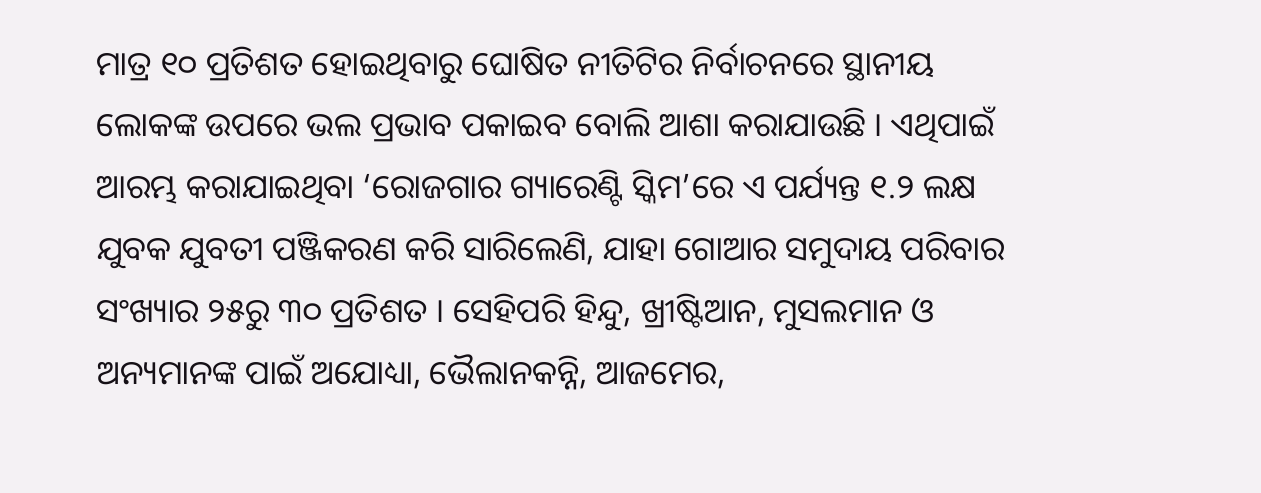ମାତ୍ର ୧୦ ପ୍ରତିଶତ ହୋଇଥିବାରୁ ଘୋଷିତ ନୀତିଟିର ନିର୍ବାଚନରେ ସ୍ଥାନୀୟ ଲୋକଙ୍କ ଉପରେ ଭଲ ପ୍ରଭାବ ପକାଇବ ବୋଲି ଆଶା କରାଯାଉଛି । ଏଥିପାଇଁ ଆରମ୍ଭ କରାଯାଇଥିବା ‘ରୋଜଗାର ଗ୍ୟାରେଣ୍ଟି ସ୍କିମ’ରେ ଏ ପର୍ଯ୍ୟନ୍ତ ୧.୨ ଲକ୍ଷ ଯୁବକ ଯୁବତୀ ପଞ୍ଜିକରଣ କରି ସାରିଲେଣି, ଯାହା ଗୋଆର ସମୁଦାୟ ପରିବାର ସଂଖ୍ୟାର ୨୫ରୁ ୩୦ ପ୍ରତିଶତ । ସେହିପରି ହିନ୍ଦୁ, ଖ୍ରୀଷ୍ଟିଆନ, ମୁସଲମାନ ଓ ଅନ୍ୟମାନଙ୍କ ପାଇଁ ଅଯୋଧ୍ୟା, ଭୈଲାନକନ୍ନି, ଆଜମେର,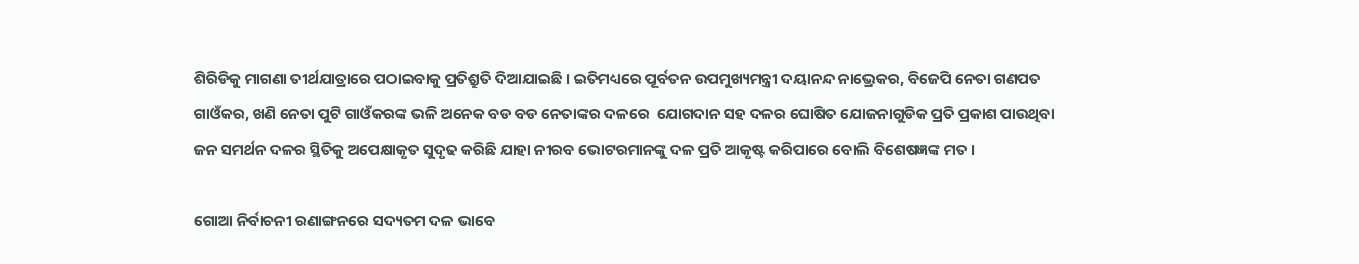ଶିରିଡିକୁ ମାଗଣା ତୀର୍ଥଯାତ୍ରାରେ ପଠାଇବାକୁ ପ୍ରତିଶ୍ରୁତି ଦିଆଯାଇଛି । ଇତିମଧ୍ୟରେ ପୂର୍ବତନ ଉପମୁଖ୍ୟମନ୍ତ୍ରୀ ଦୟାନନ୍ଦ ନାଭ୍ରେକର, ବିଜେପି ନେତା ଗଣପତ ଗାଓଁକର, ଖଣି ନେତା ପୁଟି ଗାଓଁକରଙ୍କ ଭଳି ଅନେକ ବଡ ବଡ ନେତାଙ୍କର ଦଳରେ  ଯୋଗଦାନ ସହ ଦଳର ଘୋଷିତ ଯୋଜନାଗୁଡିକ ପ୍ରତି ପ୍ରକାଶ ପାଉଥିବା ଜନ ସମର୍ଥନ ଦଳର ସ୍ଥିତିକୁ ଅପେକ୍ଷାକୃତ ସୁଦୃଢ କରିଛି ଯାହା ନୀରବ ଭୋଟରମାନଙ୍କୁ ଦଳ ପ୍ରତି ଆକୃଷ୍ଟ କରିପାରେ ବୋଲି ବିଶେଷଜ୍ଞଙ୍କ ମତ ।

ଗୋଆ ନିର୍ବାଚନୀ ରଣାଙ୍ଗନରେ ସଦ୍ୟତମ ଦଳ ଭାବେ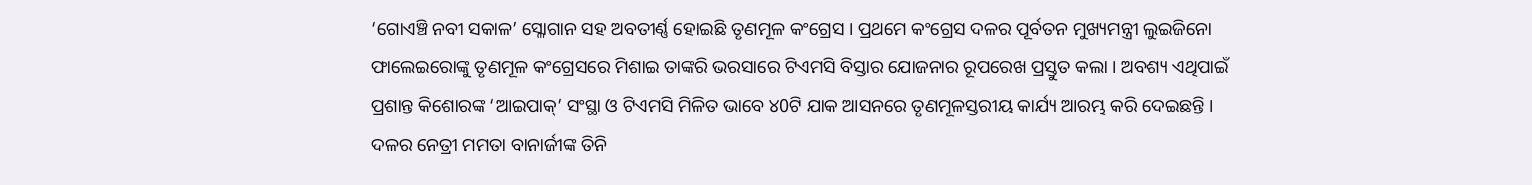‘ଗୋଏଞ୍ଚି ନବୀ ସକାଳ’ ସ୍ଳୋଗାନ ସହ ଅବତୀର୍ଣ୍ଣ ହୋଇଛି ତୃଣମୂଳ କଂଗ୍ରେସ । ପ୍ରଥମେ କଂଗ୍ରେସ ଦଳର ପୂର୍ବତନ ମୁଖ୍ୟମନ୍ତ୍ରୀ ଲୁଇଜିନୋ ଫାଲେଇରୋଙ୍କୁ ତୃଣମୂଳ କଂଗ୍ରେସରେ ମିଶାଇ ତାଙ୍କରି ଭରସାରେ ଟିଏମସି ବିସ୍ତାର ଯୋଜନାର ରୂପରେଖ ପ୍ରସ୍ତୁତ କଲା । ଅବଶ୍ୟ ଏଥିପାଇଁ ପ୍ରଶାନ୍ତ କିଶୋରଙ୍କ ‘ଆଇପାକ୍’ ସଂସ୍ଥା ଓ ଟିଏମସି ମିଳିତ ଭାବେ ୪0ଟି ଯାକ ଆସନରେ ତୃଣମୂଳସ୍ତରୀୟ କାର୍ଯ୍ୟ ଆରମ୍ଭ କରି ଦେଇଛନ୍ତି । ଦଳର ନେତ୍ରୀ ମମତା ବାନାର୍ଜୀଙ୍କ ତିନି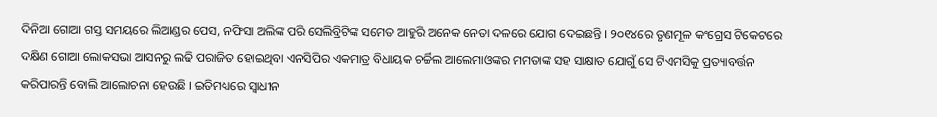ଦିନିଆ ଗୋଆ ଗସ୍ତ ସମୟରେ ଲିଆଣ୍ଡର ପେସ, ନଫିସା ଅଲିଙ୍କ ପରି ସେଲିବ୍ରିଟିଙ୍କ ସମେତ ଆହୁରି ଅନେକ ନେତା ଦଳରେ ଯୋଗ ଦେଇଛନ୍ତି । ୨୦୧୪ରେ ତୃଣମୂଳ କଂଗ୍ରେସ ଟିକେଟରେ ଦକ୍ଷିଣ ଗୋଆ ଲୋକସଭା ଆସନରୁ ଲଢି ପରାଜିତ ହୋଇଥିବା ଏନସିପିର ଏକମାତ୍ର ବିଧାୟକ ଚର୍ଚ୍ଚିଲ ଆଲେମାଓଙ୍କର ମମତାଙ୍କ ସହ ସାକ୍ଷାତ ଯୋଗୁଁ ସେ ଟିଏମସିକୁ ପ୍ରତ୍ୟାବର୍ତ୍ତନ କରିପାରନ୍ତି ବୋଲି ଆଲୋଚନା ହେଉଛି । ଇତିମଧ୍ୟରେ ସ୍ୱାଧୀନ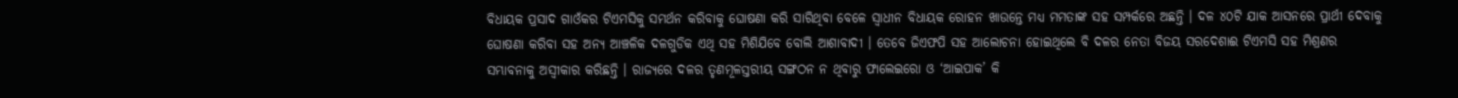ବିଧାୟକ ପ୍ରସାଦ ଗାଓଁକର ଟିଏମସିକୁ ସମର୍ଥନ କରିବାକୁ ଘୋଷଣା କରି ସାରିଥିବା ବେଳେ ସ୍ୱାଧୀନ ବିଧାୟକ ରୋହନ ଖାଉନ୍ତେ ମଧ୍ୟ ମମତାଙ୍କ ସହ ସମ୍ପର୍କରେ ଅଛନ୍ତି । ଦଳ ୪୦ଟି ଯାକ ଆସନରେ ପ୍ରାର୍ଥୀ ଦେବାକୁ ଘୋଷଣା କରିବା ସହ ଅନ୍ୟ ଆଞ୍ଚଳିକ ଦଳଗୁଡିକ ଏଥି ସହ ମିଶିଯିବେ ବୋଲି ଆଶାବାଦୀ । ତେବେ ଜିଏଫପି ସହ ଆଲୋଚନା ହୋଇଥିଲେ ବି ଦଳର ନେତା ବିଜୟ ସରଦେଶାଈ ଟିଏମସି ସହ ମିଶ୍ରଣର ସମ୍ଭାବନାକୁ ଅସ୍ୱୀକାର କରିଛନ୍ତି । ରାଜ୍ୟରେ ଦଳର ତୃଣମୂଳସ୍ତରୀୟ ସଙ୍ଗଠନ ନ ଥିବାରୁ ଫାଲେଇରୋ ଓ ‘ଆଇପାକ’ କି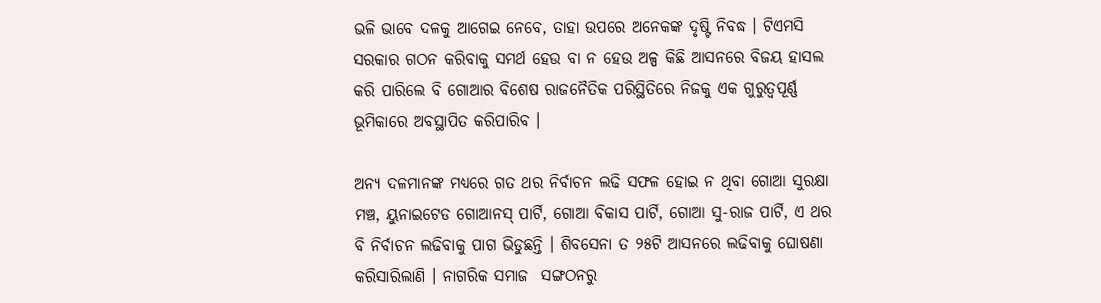ଭଳି ଭାବେ ଦଳକୁ ଆଗେଇ ନେବେ, ତାହା ଉପରେ ଅନେକଙ୍କ ଦୃଷ୍ଟି ନିବଦ୍ଧ । ଟିଏମସି ସରକାର ଗଠନ କରିବାକୁ ସମର୍ଥ ହେଉ ବା ନ ହେଉ ଅଳ୍ପ କିଛି ଆସନରେ ବିଜୟ ହାସଲ କରି ପାରିଲେ ବି ଗୋଆର ବିଶେଷ ରାଜନୈତିକ ପରିସ୍ଥିତିରେ ନିଜକୁ ଏକ ଗୁରୁତ୍ୱପୂର୍ଣ୍ଣ ଭୂମିକାରେ ଅବସ୍ଥାପିତ କରିପାରିବ ।

ଅନ୍ୟ ଦଳମାନଙ୍କ ମଧ୍ୟରେ ଗତ ଥର ନିର୍ବାଚନ ଲଢି ସଫଳ ହୋଇ ନ ଥିବା ଗୋଆ ସୁରକ୍ଷା ମଞ୍ଚ, ୟୁନାଇଟେଡ ଗୋଆନସ୍ ପାର୍ଟି, ଗୋଆ ବିକାସ ପାର୍ଟି, ଗୋଆ ସୁ-ରାଜ ପାର୍ଟି, ଏ ଥର ବି ନିର୍ବାଚନ ଲଢିବାକୁ ପାଗ ଭିଡୁଛନ୍ତି । ଶିବସେନା ତ ୨୫ଟି ଆସନରେ ଲଢିବାକୁ ଘୋଷଣା କରିସାରିଲାଣି । ନାଗରିକ ସମାଜ  ସଙ୍ଗଠନରୁ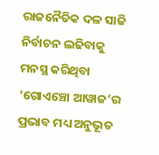ରାଜନୈତିକ ଦଳ ସାଜି ନିର୍ବାଚନ ଲଢିବାକୁ ମନସ୍ଥ କରିଥିବା ‘ଗୋଏଞ୍ଚୋ ଆୱାଜ’ର ପ୍ରଭାବ ମଧ୍ୟ ଅନୁଭୂତ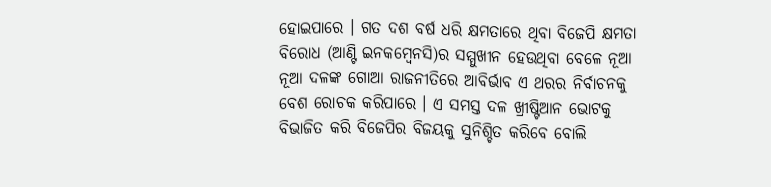ହୋଇପାରେ । ଗତ ଦଶ ବର୍ଷ ଧରି କ୍ଷମତାରେ ଥିବା ବିଜେପି କ୍ଷମତା ବିରୋଧ (ଆଣ୍ଟି ଇନକମ୍ୱେନସି)ର ସମ୍ମୁଖୀନ ହେଉଥିବା ବେଳେ ନୂଆ ନୂଆ ଦଳଙ୍କ ଗୋଆ ରାଜନୀତିରେ ଆବିର୍ଭାବ ଏ ଥରର ନିର୍ବାଚନକୁ ବେଶ ରୋଚକ କରିପାରେ । ଏ ସମସ୍ତ ଦଳ ଖ୍ରୀଷ୍ଟିଆନ ଭୋଟକୁ ବିଭାଜିତ କରି ବିଜେପିର ବିଜୟକୁ ସୁନିଶ୍ଚିତ କରିବେ ବୋଲି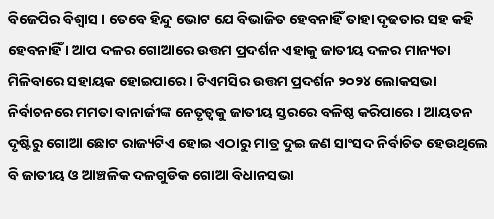ବିଜେପିର ବିଶ୍ୱାସ । ତେବେ ହିନ୍ଦୁ ଭୋଟ ଯେ ବିଭାଜିତ ହେବନାହିଁ ତାହା ଦୃଢତାର ସହ କହି ହେବନାହିଁ । ଆପ ଦଳର ଗୋଆରେ ଉତ୍ତମ ପ୍ରଦର୍ଶନ ଏହାକୁ ଜାତୀୟ ଦଳର ମାନ୍ୟତା ମିଳିବାରେ ସହାୟକ ହୋଇପାରେ । ଟିଏମସିର ଉତ୍ତମ ପ୍ରଦର୍ଶନ ୨୦୨୪ ଲୋକସଭା ନିର୍ବାଚନରେ ମମତା ବାନାର୍ଜୀଙ୍କ ନେତୃତ୍ୱକୁ ଜାତୀୟ ସ୍ତରରେ ବଳିଷ୍ଠ କରିପାରେ । ଆୟତନ ଦୃଷ୍ଟିରୁ ଗୋଆ ଛୋଟ ରାଜ୍ୟଟିଏ ହୋଇ ଏଠାରୁ ମାତ୍ର ଦୁଇ ଜଣ ସାଂସଦ ନିର୍ବାଚିତ ହେଉଥିଲେ ବି ଜାତୀୟ ଓ ଆଞ୍ଚଳିକ ଦଳଗୁଡିକ ଗୋଆ ବିଧାନସଭା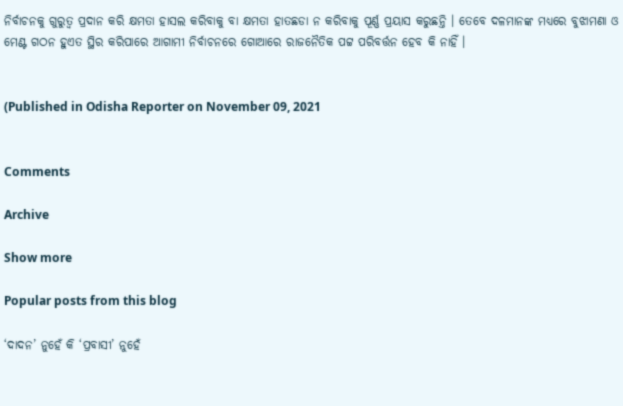ନିର୍ବାଚନକୁ ଗୁରୁତ୍ୱ ପ୍ରଦାନ କରି କ୍ଷମତା ହାସଲ କରିବାକୁ ବା କ୍ଷମତା ହାତଛଡା ନ କରିବାକୁ ପୂର୍ଣ୍ଣ ପ୍ରୟାସ କରୁଛନ୍ତି । ତେବେ ଦଳମାନଙ୍କ ମଧ୍ୟରେ ବୁଝାମଣା ଓ ମେଣ୍ଟ ଗଠନ ହୁଏତ ସ୍ଥିର କରିପାରେ ଆଗାମୀ ନିର୍ବାଚନରେ ଗୋଆରେ ରାଜନୈତିକ ପଟ୍ଟ ପରିବର୍ତ୍ତନ ହେବ କି ନାହିଁ ।


(Published in Odisha Reporter on November 09, 2021


Comments

Archive

Show more

Popular posts from this blog

‘ଦାଦନ’ ନୁହେଁ କି ‘ପ୍ରବାସୀ’ ନୁହେଁ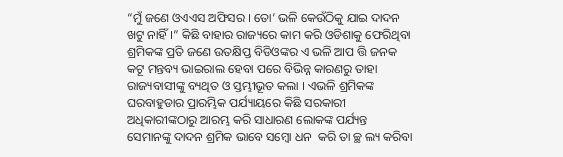“ମୁଁ ଜଣେ ଓଏଏସ ଅଫିସର । ତୋ’ ଭଳି କେଉଁଠିକୁ ଯାଇ ଦାଦନ ଖଟୁ ନାହିଁ ।” କିଛି ବାହାର ରାଜ୍ୟରେ କାମ କରି ଓଡିଶାକୁ ଫେରିଥିବା ଶ୍ରମିକଙ୍କ ପ୍ରତି ଜଣେ ଉତକ୍ଷିପ୍ତ ବିଡିଓଙ୍କର ଏ ଭଳି ଆପ ତ୍ତି ଜନକ କଟୂ ମନ୍ତବ୍ୟ ଭାଇରାଲ ହେବା ପରେ ବିଭିନ୍ନ କାରଣରୁ ତାହା ରାଜ୍ୟବାସୀଙ୍କୁ ବ୍ୟଥିତ ଓ ସ୍ତମ୍ଭୀଭୂତ କଲା । ଏଭଳି ଶ୍ରମିକଙ୍କ ଘରବାହୁଡାର ପ୍ରାରମ୍ଭିକ ପର୍ଯ୍ୟାୟରେ କିଛି ସରକାରୀ ଅଧିକାରୀଙ୍କଠାରୁ ଆରମ୍ଭ କରି ସାଧାରଣ ଲୋକଙ୍କ ପର୍ଯ୍ୟନ୍ତ ସେମାନଙ୍କୁ ଦାଦନ ଶ୍ରମିକ ଭାବେ ସମ୍ବୋ ଧନ  କରି ତା ଚ୍ଛ ଲ୍ୟ କରିବା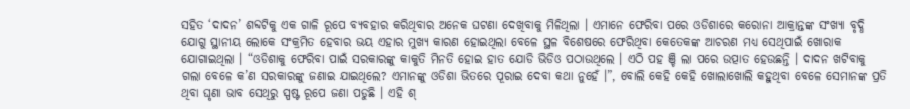ସହିତ ‘ଦାଦନ’ ଶବ୍ଦଟିକୁ ଏକ ଗାଳି ରୂପେ ବ୍ୟବହାର କରିଥିବାର ଅନେକ ଘଟଣା ଦେଖିବାକୁ ମିଳିଥିଲା । ଏମାନେ ଫେରିବା ପରେ ଓଡିଶାରେ କରୋନା ଆକ୍ରାନ୍ତଙ୍କ ସଂଖ୍ୟା ବୃଦ୍ଧି ଯୋଗୁ ସ୍ଥାନୀୟ ଲୋକେ ସଂକ୍ରମିତ ହେବାର ଭୟ ଏହାର ମୁଖ୍ୟ କାରଣ ହୋଇଥିଲା ବେଳେ ସ୍ଥଳ ବିଶେଷରେ ଫେରିଥିବା କେତେକଙ୍କ ଆଚରଣ ମଧ୍ୟ ସେଥିପାଇଁ ଖୋରାକ ଯୋଗାଇଥିଲା । “ଓଡିଶାକୁ ଫେରିବା ପାଇଁ ସରକାରଙ୍କୁ କାକୁତି ମିନତି ହୋଇ ହାତ ଯୋଡି ଭିଡିଓ ପଠାଉଥିଲେ । ଏଠି ପହ ଞ୍ଚି ଲା ପରେ ଉତ୍ପାତ ହେଉଛନ୍ତି । ଦାଦନ ଖଟିବାକୁ ଗଲା ବେଳେ କ’ଣ ସରକାରଙ୍କୁ ଜଣାଇ ଯାଇଥିଲେ? ଏମାନଙ୍କୁ ଓଡିଶା ଭିତରେ ପୂରାଇ ଦେବା କଥା ନୁହେଁ ।”, ବୋଲି କେହି କେହି ଖୋଲାଖୋଲି କହୁଥିବା ବେଳେ ସେମାନଙ୍କ ପ୍ରତି ଥିବା ଘୃଣା ଭାବ ସେଥିରୁ ସ୍ପଷ୍ଟ ରୂପେ ଜଣା ପଡୁଛି । ଏହି ଶ୍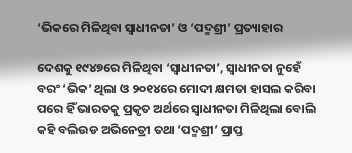‘ଭିକରେ ମିଳିଥିବା ସ୍ୱାଧୀନତା’ ଓ ‘ପଦ୍ମଶ୍ରୀ’ ପ୍ରତ୍ୟାହାର

ଦେଶକୁ ୧୯୪୭ରେ ମିଳିଥିବା ‘ସ୍ୱାଧୀନତା’, ସ୍ୱାଧୀନତା ନୁହେଁ ବରଂ ‘ଭିକ’ ଥିଲା ଓ ୨୦୧୪ରେ ମୋଦୀ କ୍ଷମତା ହାସଲ କରିବା ପରେ ହିଁ ଭାରତକୁ ପ୍ରକୃତ ଅର୍ଥରେ ସ୍ୱାଧୀନତା ମିଳିଥିଲା ବୋଲି କହି ବଲିଉଡ ଅଭିନେତ୍ରୀ ତଥା ‘ପଦ୍ମଶ୍ରୀ’ ପ୍ରାପ୍ତ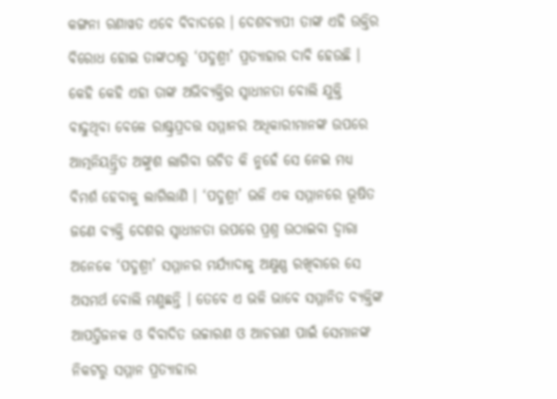କଙ୍ଗନା ରଣାୱତ ଏବେ ବିବାଦରେ । ଦେଶବ୍ୟାପୀ ତାଙ୍କ ଏହି ଉକ୍ତିର ବିରୋଧ ହୋଇ ତାଙ୍କଠାରୁ ‘ପଦ୍ମଶ୍ରୀ’ ପ୍ରତ୍ୟାହାର ଦାବି ହେଉଛି । କେହି କେହି ଏହା ତାଙ୍କ ଅଭିବ୍ୟକ୍ତିର ସ୍ୱାଧୀନତା ବୋଲି ଯୁକ୍ତି ବାଢୁଥିବା ବେଳେ ରାଷ୍ଟ୍ରପ୍ରଦତ୍ତ ସମ୍ମାନର ଅଧିକାରୀମାନଙ୍କ ଉପରେ ଆତ୍ମନିୟନ୍ତ୍ରିତ ଅଙ୍କୁଶ ଲାଗିବା ଉଚିତ କି ନୁହେଁ ସେ ନେଇ ମଧ୍ୟ ବିମର୍ଶ ହେବାକୁ ଲାଗିଲାଣି । ‘ପଦ୍ମଶ୍ରୀ’ ଭଳି ଏକ ସମ୍ମାନରେ ଭୂଷିତ ଜଣେ ବ୍ୟକ୍ତି ଦେଶର ସ୍ୱାଧୀନତା ଉପରେ ପ୍ରଶ୍ନ ଉଠାଇବା ଦ୍ୱାରା ଅନେକେ ‘ପଦ୍ମଶ୍ରୀ’ ସମ୍ମାନର ମର୍ଯ୍ୟାଦାକୁ ଅକ୍ଷୁଣ୍ଣ ରଖିବାରେ ସେ ଅସମର୍ଥ ବୋଲି ମଣୁଛନ୍ତି । ତେବେ ଏ ଭଳି ଭାବେ ସମ୍ମାନିତ ବ୍ୟକ୍ତିଙ୍କ ଆପତ୍ତିଜନକ ଓ ବିବାଦିତ ଉଚ୍ଚାରଣ ଓ ଆଚରଣ ପାଇଁ ସେମାନଙ୍କ ନିକଟରୁ ସମ୍ମାନ ପ୍ରତ୍ୟାହାର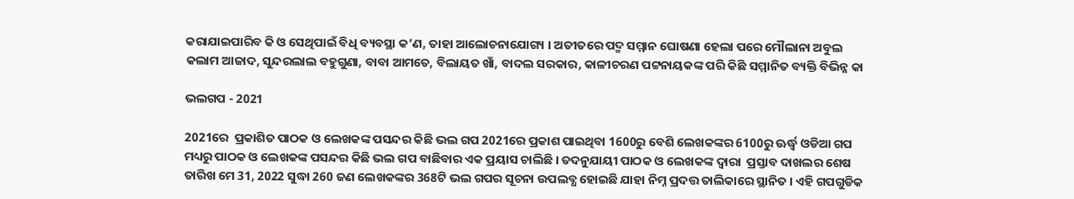କରାଯାଇପାରିବ କି ଓ ସେଥିପାଇଁ ବିଧି ବ୍ୟବସ୍ଥା କ’ଣ, ତାହା ଆଲୋଚନାଯୋଗ୍ୟ । ଅତୀତରେ ପଦ୍ମ ସମ୍ମାନ ଘୋଷଣା ହେଲା ପରେ ମୌଲାନା ଅବୁଲ କଲାମ ଆଜାଦ, ସୁନ୍ଦରଲାଲ ବହୁଗୁଣା, ବାବା ଆମତେ, ବିଲାୟତ ଖାଁ, ବାଦଲ ସରକାର, କାଳୀଚରଣ ପଟ୍ଟନାୟକଙ୍କ ପରି କିଛି ସମ୍ମାନିତ ବ୍ୟକ୍ତି ବିଭିନ୍ନ କା

ଭଲଗପ - 2021

2021ରେ  ପ୍ରକାଶିତ ପାଠକ ଓ ଲେଖକଙ୍କ ପସନ୍ଦର କିଛି ଭଲ ଗପ 2021ରେ ପ୍ରକାଶ ପାଇଥିବା 1600ରୁ ବେଶି ଲେଖକଙ୍କର 6100ରୁ ଊର୍ଦ୍ଧ୍ୱ ଓଡିଆ ଗପ ମଧ୍ୟରୁ ପାଠକ ଓ ଲେଖକଙ୍କ ପସନ୍ଦର କିଛି ଭଲ ଗପ ବାଛିବାର ଏକ ପ୍ରୟାସ ଚାଲିଛି । ତଦନୁଯାୟୀ ପାଠକ ଓ ଲେଖକଙ୍କ ଦ୍ୱାରା  ପ୍ରସ୍ତାବ ଦାଖଲର ଶେଷ ତାରିଖ ମେ 31, 2022 ସୁଦ୍ଧା 260 ଜଣ ଲେଖକଙ୍କର 368ଟି ଭଲ ଗପର ସୂଚନା ଉପଲବ୍ଧ ହୋଇଛି ଯାହା ନିମ୍ନ ପ୍ରଦତ୍ତ ତାଲିକାରେ ସ୍ଥାନିତ । ଏହି ଗପଗୁଡିକ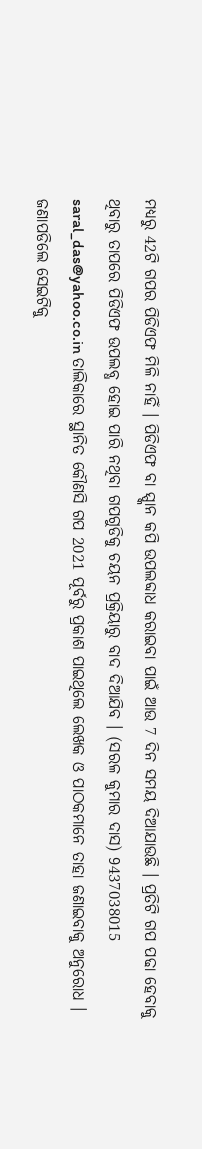ମଧ୍ୟରୁ 42ଟି ଗପର ପିଡିଏଫ ମିଳି ନାହିଁ । ପିଡିଏଫ ବା ସ୍ପ୍କାନ କପି ଉପଲବ୍ଦାଧ କରାଇବା ପାଇଁ ଆଉ 7 ଦିନ ସମୟ ଦିଆଯାଉଛି । ପ୍ରତିଟି ଗପ ପଢା ହେବାକୁ ଥିବାରୁ ତାପରେ ପିଡିଏଫ ଉପଲବ୍ଧ ହୋଇ ପାରି ନଥିବା ଗପଗୁଡିକୁ ଚୟନ ପ୍ରକ୍ରିୟାରୁ ବାଦ ଦିଆଯିବ । (ସରଳ କୁମାର ଦାସ) 9437038015 saral_das@yahoo.co.in ତାଲିକାରେ ସ୍ଥାନିତ କୌଣସି ଗପ 2021 ପୂର୍ବରୁ ପ୍ରକାଶ ପାଇଥିଲେ ଲେଖକ ଓ ପାଠକମାନେ ତାହା ଜଣାଇବାକୁ ଅନୁରୋଧ । ଜଣାପଡିଲେ ସେଇଟିକୁ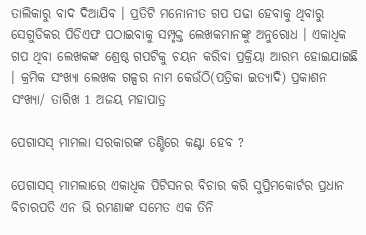ତାଲିକାରୁ ବାଦ ଦିଆଯିବ । ପ୍ରତିଟି ମନୋନୀତ ଗପ ପଢା ହେବାକୁ ଥିବାରୁ ସେଗୁଡିକର ପିଡିଏଫ ପଠାଇବାକୁ ସମ୍ପୃକ୍ତ ଲେଖକମାନଙ୍କୁ ଅନୁରୋଧ । ଏକାଧିକ ଗପ ଥିବା ଲେଖକଙ୍କ ଶ୍ରେଷ୍ଠ ଗପଟିକୁ ଚୟନ କରିବା ପ୍ରକ୍ରିୟା ଆରମ୍ଭ ହୋଇଯାଇଛି । କ୍ରମିକ ସଂଖ୍ୟା ଲେଖକ ଗଳ୍ପର ନାମ କେଉଁଠି(ପତ୍ରିକା ଇତ୍ୟାଦି) ପ୍ରକାଶନ ସଂଖ୍ୟା/ ତାରିଖ 1 ଅଜୟ ମହାପାତ୍ର

ପେଗାସସ୍ ମାମଲା ସରକାରଙ୍କ ତଣ୍ଟିରେ କଣ୍ଟା ହେବ ?

ପେଗାସସ୍ ମାମଲାରେ ଏକାଧିକ ପିଟିସନର ବିଚାର କରି ସୁପ୍ରିମକୋର୍ଟର ପ୍ରଧାନ ବିଚାରପତି ଏନ ଭି ରମଣାଙ୍କ ସମେତ ଏକ ତିନି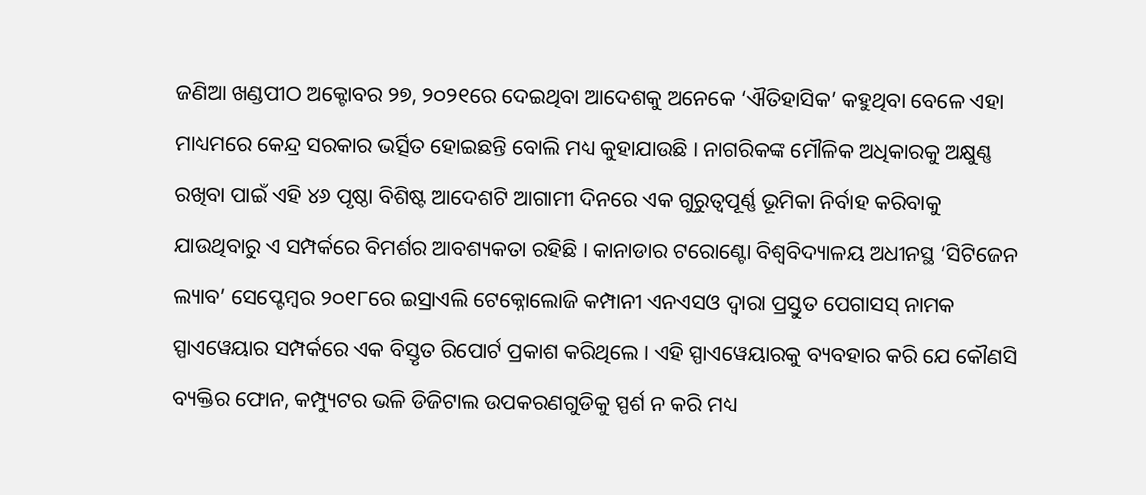ଜଣିଆ ଖଣ୍ଡପୀଠ ଅକ୍ଟୋବର ୨୭, ୨୦୨୧ରେ ଦେଇଥିବା ଆଦେଶକୁ ଅନେକେ ‘ଐତିହାସିକ’ କହୁଥିବା ବେଳେ ଏହା ମାଧ୍ୟମରେ କେନ୍ଦ୍ର ସରକାର ଭର୍ତ୍ସିତ ହୋଇଛନ୍ତି ବୋଲି ମଧ୍ୟ କୁହାଯାଉଛି । ନାଗରିକଙ୍କ ମୌଳିକ ଅଧିକାରକୁ ଅକ୍ଷୁଣ୍ଣ ରଖିବା ପାଇଁ ଏହି ୪୬ ପୃଷ୍ଠା ବିଶିଷ୍ଟ ଆଦେଶଟି ଆଗାମୀ ଦିନରେ ଏକ ଗୁରୁତ୍ୱପୂର୍ଣ୍ଣ ଭୂମିକା ନିର୍ବାହ କରିବାକୁ ଯାଉଥିବାରୁ ଏ ସମ୍ପର୍କରେ ବିମର୍ଶର ଆବଶ୍ୟକତା ରହିଛି । କାନାଡାର ଟରୋଣ୍ଟୋ ବିଶ୍ୱବିଦ୍ୟାଳୟ ଅଧୀନସ୍ଥ ‘ସିଟିଜେନ ଲ୍ୟାବ’ ସେପ୍ଟେମ୍ୱର ୨୦୧୮ରେ ଇସ୍ରାଏଲି ଟେକ୍ନୋଲୋଜି କମ୍ପାନୀ ଏନଏସଓ ଦ୍ୱାରା ପ୍ରସ୍ତୁତ ପେଗାସସ୍ ନାମକ ସ୍ପାଏୱେୟାର ସମ୍ପର୍କରେ ଏକ ବିସ୍ତୃତ ରିପୋର୍ଟ ପ୍ରକାଶ କରିଥିଲେ । ଏହି ସ୍ପାଏୱେୟାରକୁ ବ୍ୟବହାର କରି ଯେ କୌଣସି ବ୍ୟକ୍ତିର ଫୋନ, କମ୍ପ୍ୟୁଟର ଭଳି ଡିଜିଟାଲ ଉପକରଣଗୁଡିକୁ ସ୍ପର୍ଶ ନ କରି ମଧ୍ୟ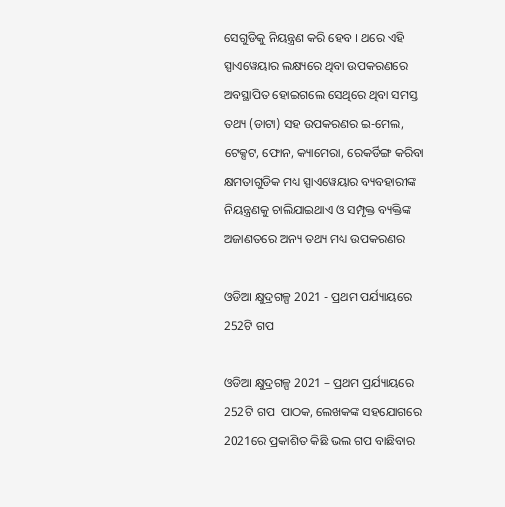ସେଗୁଡିକୁ ନିୟନ୍ତ୍ରଣ କରି ହେବ । ଥରେ ଏହି ସ୍ପାଏୱେୟାର ଲକ୍ଷ୍ୟରେ ଥିବା ଉପକରଣରେ ଅବସ୍ଥାପିତ ହୋଇଗଲେ ସେଥିରେ ଥିବା ସମସ୍ତ ତଥ୍ୟ (ଡାଟା) ସହ ଉପକରଣର ଇ-ମେଲ, ଟେକ୍ସଟ, ଫୋନ, କ୍ୟାମେରା, ରେକର୍ଡିଙ୍ଗ କରିବା କ୍ଷମତାଗୁଡିକ ମଧ୍ୟ ସ୍ପାଏୱେୟାର ବ୍ୟବହାରୀଙ୍କ ନିୟନ୍ତ୍ରଣକୁ ଚାଲିଯାଇଥାଏ ଓ ସମ୍ପୃକ୍ତ ବ୍ୟକ୍ତିଙ୍କ ଅଜାଣତରେ ଅନ୍ୟ ତଥ୍ୟ ମଧ୍ୟ ଉପକରଣର

ଓଡିଆ କ୍ଷୁଦ୍ରଗଳ୍ପ 2021 - ପ୍ରଥମ ପର୍ଯ୍ୟାୟରେ 252ଟି ଗପ

ଓଡିଆ କ୍ଷୁଦ୍ରଗଳ୍ପ 2021 – ପ୍ରଥମ ପ୍ରର୍ଯ୍ୟାୟରେ 252ଟି ଗପ  ପାଠକ, ଲେଖକଙ୍କ ସହଯୋଗରେ 2021ରେ ପ୍ରକାଶିତ କିଛି ଭଲ ଗପ ବାଛିବାର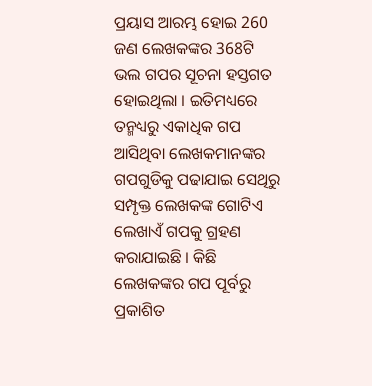ପ୍ରୟାସ ଆରମ୍ଭ ହୋଇ 260 ଜଣ ଲେଖକଙ୍କର 368ଟି ଭଲ ଗପର ସୂଚନା ହସ୍ତଗତ ହୋଇଥିଲା । ଇତିମଧ୍ୟରେ ତନ୍ମଧ୍ୟରୁ ଏକାଧିକ ଗପ ଆସିଥିବା ଲେଖକମାନଙ୍କର ଗପଗୁଡିକୁ ପଢାଯାଇ ସେଥିରୁ ସମ୍ପୃକ୍ତ ଲେଖକଙ୍କ ଗୋଟିଏ ଲେଖାଏଁ ଗପକୁ ଗ୍ରହଣ କରାଯାଇଛି । କିଛି ଲେଖକଙ୍କର ଗପ ପୂର୍ବରୁ ପ୍ରକାଶିତ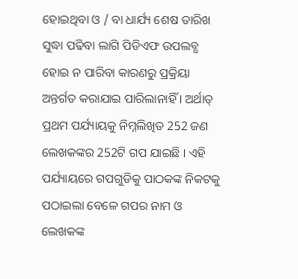ହୋଇଥିବା ଓ / ବା ଧାର୍ଯ୍ୟ ଶେଷ ତାରିଖ ସୁଦ୍ଧା ପଢିବା ଲାଗି ପିଡିଏଫ ଉପଲବ୍ଧ ହୋଇ ନ ପାରିବା କାରଣରୁ ପ୍ରକ୍ରିୟା ଅନ୍ତର୍ଗତ କରାଯାଇ ପାରିଲାନାହିଁ । ଅର୍ଥାତ୍ ପ୍ରଥମ ପର୍ଯ୍ୟାୟକୁ ନିମ୍ନଲିଖିତ 252 ଜଣ ଲେଖକଙ୍କର 252ଟି ଗପ ଯାଇଛି । ଏହି ପର୍ଯ୍ୟାୟରେ ଗପଗୁଡିକୁ ପାଠକଙ୍କ ନିକଟକୁ ପଠାଇଲା ବେଳେ ଗପର ନାମ ଓ ଲେଖକଙ୍କ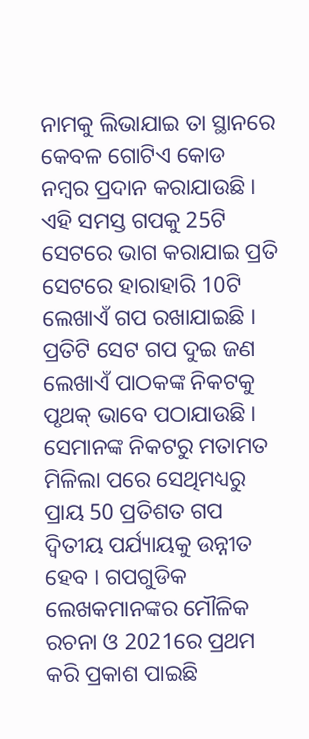ନାମକୁ ଲିଭାଯାଇ ତା ସ୍ଥାନରେ କେବଳ ଗୋଟିଏ କୋଡ ନମ୍ୱର ପ୍ରଦାନ କରାଯାଉଛି । ଏହି ସମସ୍ତ ଗପକୁ 25ଟି ସେଟରେ ଭାଗ କରାଯାଇ ପ୍ରତି ସେଟରେ ହାରାହାରି 10ଟି ଲେଖାଏଁ ଗପ ରଖାଯାଇଛି । ପ୍ରତିଟି ସେଟ ଗପ ଦୁଇ ଜଣ ଲେଖାଏଁ ପାଠକଙ୍କ ନିକଟକୁ ପୃଥକ୍ ଭାବେ ପଠାଯାଉଛି । ସେମାନଙ୍କ ନିକଟରୁ ମତାମତ ମିଳିଲା ପରେ ସେଥିମଧ୍ୟରୁ ପ୍ରାୟ 50 ପ୍ରତିଶତ ଗପ ଦ୍ୱିତୀୟ ପର୍ଯ୍ୟାୟକୁ ଉନ୍ନୀତ ହେବ । ଗପଗୁଡିକ ଲେଖକମାନଙ୍କର ମୌଳିକ ରଚନା ଓ 2021ରେ ପ୍ରଥମ କରି ପ୍ରକାଶ ପାଇଛି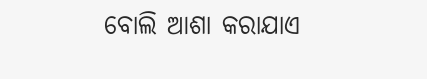ବୋଲି ଆଶା କରାଯାଏ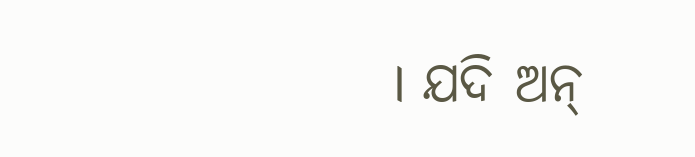। ଯଦି ଅନ୍